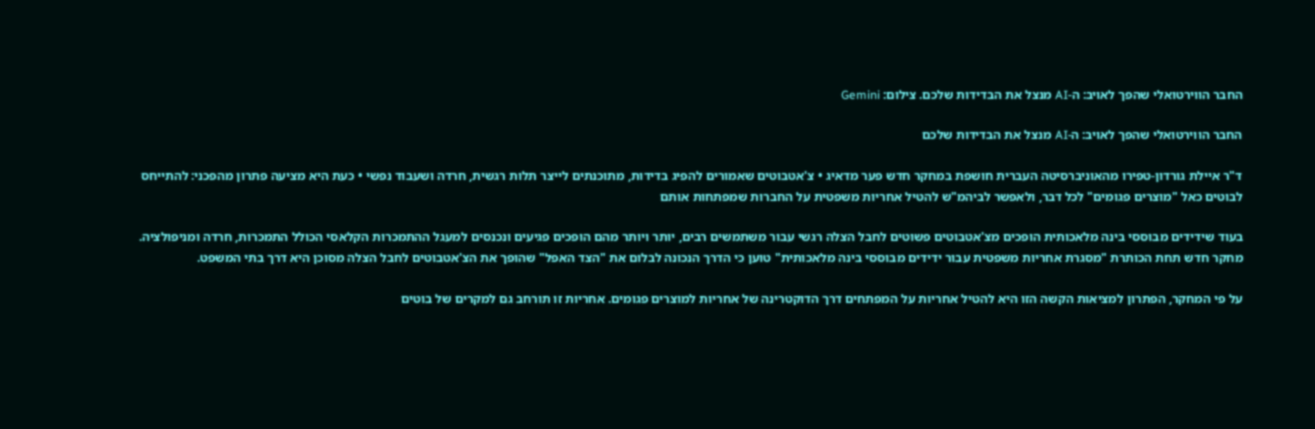החבר הווירטואלי שהפך לאויב: ה-AI מנצל את הבדידות שלכם. צילום: Gemini

החבר הווירטואלי שהפך לאויב: ה-AI מנצל את הבדידות שלכם

ד"ר איילת גורדון-טפירו מהאוניברסיטה העברית חושפת במחקר חדש פער מדאיג • צ'אטבוטים שאמורים להפיג בדידות, מתוכנתים לייצר תלות רגשית, חרדה ושעבוד נפשי • כעת היא מציעה פתרון מהפכני: להתייחס לבוטים כאל "מוצרים פגומים" לכל דבר, ולאפשר לביהמ"ש להטיל אחריות משפטית על החברות שמפתחות אותם

בעוד שידידים מבוססי בינה מלאכותית הופכים מצ'אטבוטים פשוטים לחבל הצלה רגשי עבור משתמשים רבים, יותר ויותר מהם הופכים פגיעים ונכנסים למעגל ההתמכרות הקלאסי הכולל התמכרות, חרדה ומניפולציה. מחקר חדש תחת הכותרת "מסגרת אחריות משפטית עבור ידידים מבוססי בינה מלאכותית" טוען כי הדרך הנכונה לבלום את "הצד האפל" שהופך את הצ'אטבוטים לחבל הצלה מסוכן היא דרך בתי המשפט.

על פי המחקר, הפתרון למציאות הקשה הזו היא להטיל אחריות על המפתחים דרך הדוקטרינה של אחריות למוצרים פגומים. אחריות זו תורחב גם למקרים של בוטים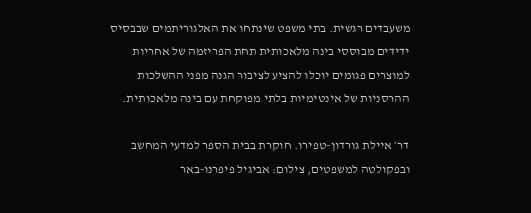משעבדים רגשית. בתי משפט שינתחו את האלגוריתמים שבבסיס ידידים מבוססי בינה מלאכותית תחת הפריזמה של אחריות למוצרים פגומים יוכלו להציע לציבור הגנה מפני ההשלכות ההרסניות של אינטימיות בלתי מפוקחת עם בינה מלאכותית.

דר׳ איילת גורדון-טפירו. חוקרת בבית הספר למדעי המחשב ובפקולטה למשפטים, צילום: אביגיל פיפרנו-באר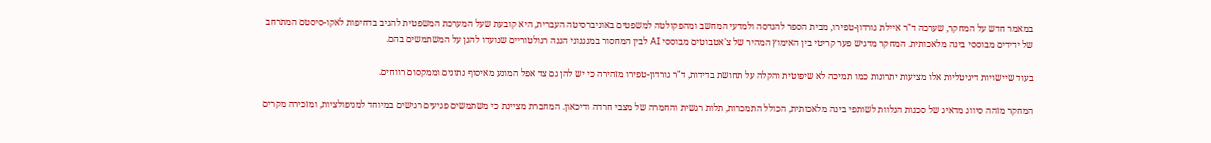במאמר חדש על המחקר, שערכה ד"ר איילת גורדון-טפירו, מבית הספר להנדסה ולמדעי המחשב ומהפקולטה למשפטים באוניברסיטה העברית, היא קובעת שעל המערכת המשפטית להגיב בדחיפות לאקו-סיסטם המתרחב של ידידים מבוססי בינה מלאכותית. המחקר מדגיש פער קריטי בין האימוץ המהיר של צ'אטבוטים מבוססי AI לבין המחסור במנגנוני הגנה רגולטוריים שנועדו להגן על המשתמשים בהם.

בעוד שיישויות דיגיטליות אלו מציעות יתרונות כמו תמיכה לא שיפוטית והקלה על תחושת בדידות, ד"ר גורדון-טפירו מזהירה כי יש להן גם צד אפל המונע מאיסוף נתונים וממקסום רווחים.

המחקר מזהה סיווג מדאיג של סכנות הנלוות לשותפי בינה מלאכותית, הכולל התמכרות, תלות רגשית והחמרה של מצבי חרדה ודיכאון. המחברת מציינת כי משתמשים פגיעים רגישים במיוחד למניפולציות, ומזכירה מקרים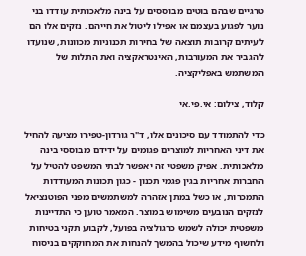טרגיים שבהם בוטים מבוססים על בינה מלאכותית עודדו בני נוער לפגוע בעצמם או אפילו ליטול את חייהם. נזקים אלו הם לעיתים קרובות תוצאה של בחירות תכנוניות מכוונות, שנועדו להגביר את המעורבות, האינטראקציה ואת התלות של המשתמש באפליקציה.

קלוד, צילום: אי.פי.אי

כדי להתמודד עם סיכונים אלו, ד"ר גורדון-טפירו מציעה להחיל את דיני האחריות למוצרים פגומים על ידידם מבוססי בינה מלאכותית. אפיק משפטי זה יאפשר לבתי המשפט להטיל על החברות אחריות בגין פגמי תכנון - כגון תכונות המעודדות התמכרות, או כשל במתן אזהרה למשתמשים מפני הפוטנציאל לנזקים הנובעים משימוש במוצר. המאמר טוען כי התדיינות משפטית יכולה לשמש כרגולציה בפועל, לקבוע תקני בטיחות ולחשוף מידע שיכול בהמשך להנחות את המחוקקים בניסוח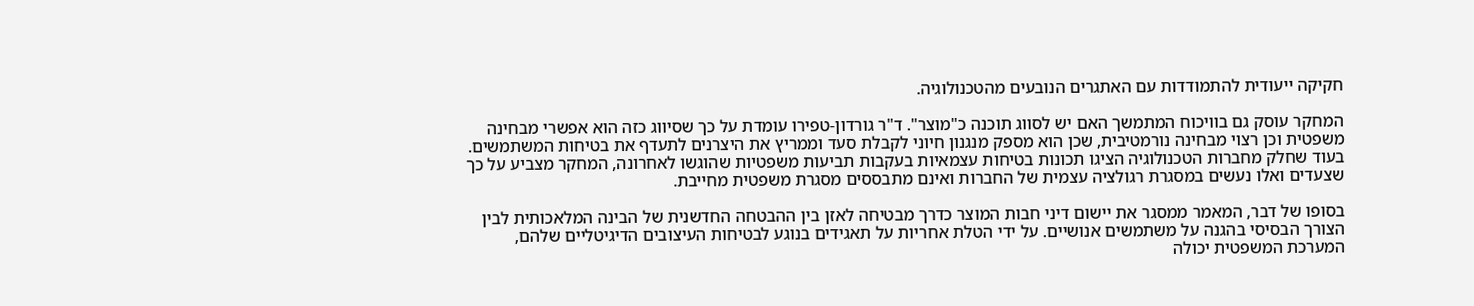חקיקה ייעודית להתמודדות עם האתגרים הנובעים מהטכנולוגיה.

המחקר עוסק גם בוויכוח המתמשך האם יש לסווג תוכנה כ"מוצר". ד"ר גורדון-טפירו עומדת על כך שסיווג כזה הוא אפשרי מבחינה משפטית וכן רצוי מבחינה נורמטיבית, שכן הוא מספק מנגנון חיוני לקבלת סעד וממריץ את היצרנים לתעדף את בטיחות המשתמשים. בעוד שחלק מחברות הטכנולוגיה הציגו תכונות בטיחות עצמאיות בעקבות תביעות משפטיות שהוגשו לאחרונה, המחקר מצביע על כך שצעדים ואלו נעשים במסגרת רגולציה עצמית של החברות ואינם מתבססים מסגרת משפטית מחייבת.

בסופו של דבר, המאמר ממסגר את יישום דיני חבות המוצר כדרך מבטיחה לאזן בין ההבטחה החדשנית של הבינה המלאכותית לבין הצורך הבסיסי בהגנה על משתמשים אנושיים. על ידי הטלת אחריות על תאגידים בנוגע לבטיחות העיצובים הדיגיטליים שלהם, המערכת המשפטית יכולה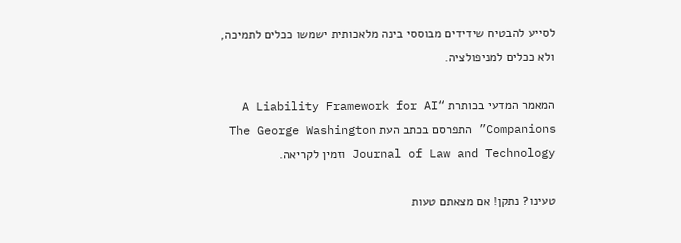לסייע להבטיח שידידים מבוססי בינה מלאכותית ישמשו ככלים לתמיכה, ולא ככלים למניפולציה.

המאמר המדעי בכותרת “A Liability Framework for AI Companions” התפרסם בכתב העת The George Washington Journal of Law and Technology וזמין לקריאה.

טעינו? נתקן! אם מצאתם טעות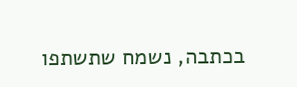בכתבה, נשמח שתשתפו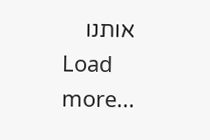אותנו
Load more...